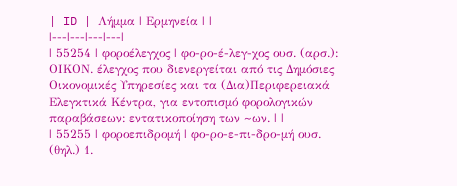| ID | Λήμμα | Ερμηνεία | |
|---|---|---|---|
| 55254 | φοροέλεγχος | φο-ρο-έ-λεγ-χος ουσ. (αρσ.): ΟΙΚΟΝ. έλεγχος που διενεργείται από τις Δημόσιες Οικονομικές Υπηρεσίες και τα (Δια)Περιφερειακά Ελεγκτικά Κέντρα, για εντοπισμό φορολογικών παραβάσεων: εντατικοποίηση των ~ων. | |
| 55255 | φοροεπιδρομή | φο-ρο-ε-πι-δρο-μή ουσ. (θηλ.) 1.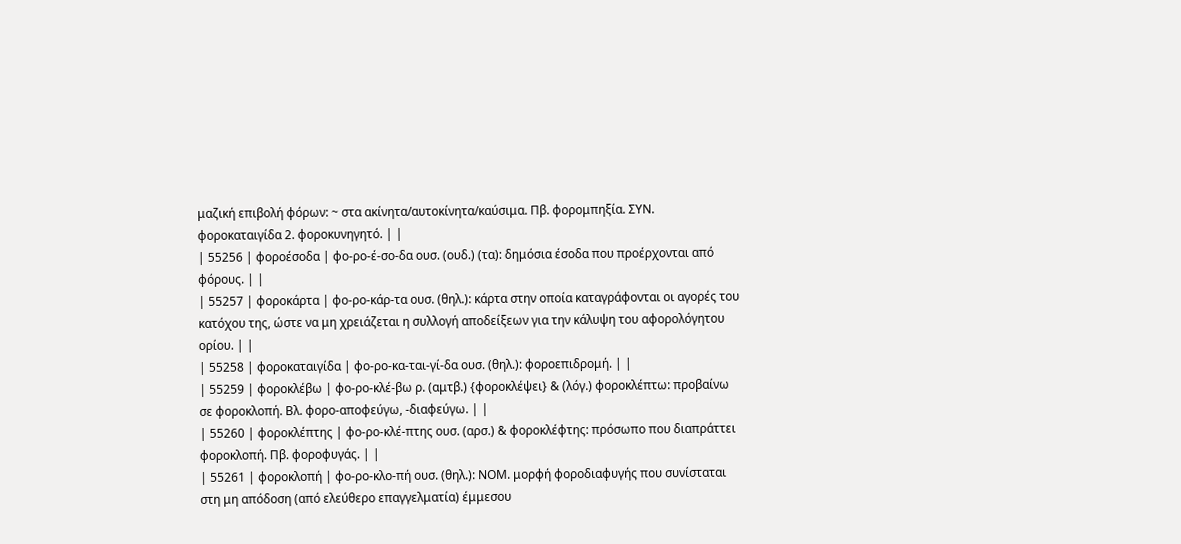μαζική επιβολή φόρων: ~ στα ακίνητα/αυτοκίνητα/καύσιμα. Πβ. φορομπηξία. ΣΥΝ. φοροκαταιγίδα 2. φοροκυνηγητό. | |
| 55256 | φοροέσοδα | φο-ρο-έ-σο-δα ουσ. (ουδ.) (τα): δημόσια έσοδα που προέρχονται από φόρους. | |
| 55257 | φοροκάρτα | φο-ρο-κάρ-τα ουσ. (θηλ.): κάρτα στην οποία καταγράφονται οι αγορές του κατόχου της, ώστε να μη χρειάζεται η συλλογή αποδείξεων για την κάλυψη του αφορολόγητου ορίου. | |
| 55258 | φοροκαταιγίδα | φο-ρο-κα-ται-γί-δα ουσ. (θηλ.): φοροεπιδρομή. | |
| 55259 | φοροκλέβω | φο-ρο-κλέ-βω ρ. (αμτβ.) {φοροκλέψει} & (λόγ.) φοροκλέπτω: προβαίνω σε φοροκλοπή. Βλ. φορο-αποφεύγω, -διαφεύγω. | |
| 55260 | φοροκλέπτης | φο-ρο-κλέ-πτης ουσ. (αρσ.) & φοροκλέφτης: πρόσωπο που διαπράττει φοροκλοπή. Πβ. φοροφυγάς. | |
| 55261 | φοροκλοπή | φο-ρο-κλο-πή ουσ. (θηλ.): ΝΟΜ. μορφή φοροδιαφυγής που συνίσταται στη μη απόδοση (από ελεύθερο επαγγελματία) έμμεσου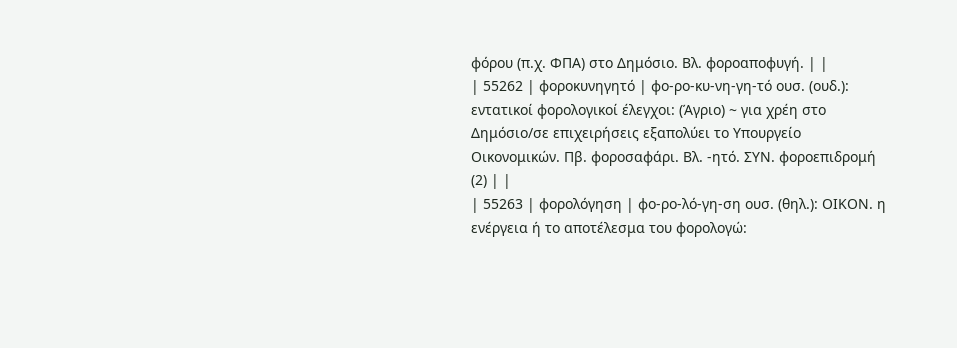φόρου (π.χ. ΦΠΑ) στο Δημόσιο. Βλ. φοροαποφυγή. | |
| 55262 | φοροκυνηγητό | φο-ρο-κυ-νη-γη-τό ουσ. (ουδ.): εντατικοί φορολογικοί έλεγχοι: (Άγριο) ~ για χρέη στο Δημόσιο/σε επιχειρήσεις εξαπολύει το Υπουργείο Οικονομικών. Πβ. φοροσαφάρι. Βλ. -ητό. ΣΥΝ. φοροεπιδρομή (2) | |
| 55263 | φορολόγηση | φο-ρο-λό-γη-ση ουσ. (θηλ.): ΟΙΚΟΝ. η ενέργεια ή το αποτέλεσμα του φορολογώ: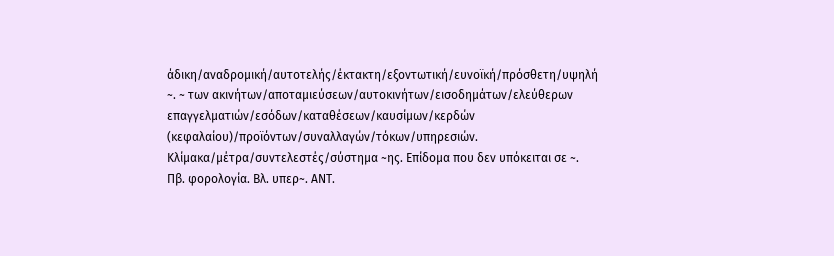άδικη/αναδρομική/αυτοτελής/έκτακτη/εξοντωτική/ευνοϊκή/πρόσθετη/υψηλή ~. ~ των ακινήτων/αποταμιεύσεων/αυτοκινήτων/εισοδημάτων/ελεύθερων επαγγελματιών/εσόδων/καταθέσεων/καυσίμων/κερδών (κεφαλαίου)/προϊόντων/συναλλαγών/τόκων/υπηρεσιών. Κλίμακα/μέτρα/συντελεστές/σύστημα ~ης. Επίδομα που δεν υπόκειται σε ~. Πβ. φορολογία. Βλ. υπερ~. ΑΝΤ.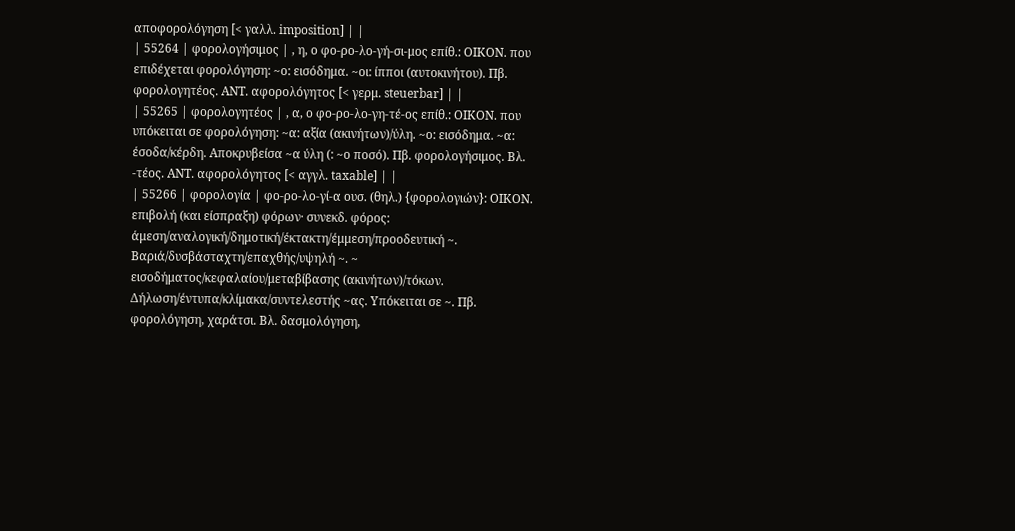αποφορολόγηση [< γαλλ. imposition] | |
| 55264 | φορολογήσιμος | , η, ο φο-ρο-λο-γή-σι-μος επίθ.: ΟΙΚΟΝ. που επιδέχεται φορολόγηση: ~ο: εισόδημα. ~οι: ίπποι (αυτοκινήτου). Πβ. φορολογητέος. ΑΝΤ. αφορολόγητος [< γερμ. steuerbar] | |
| 55265 | φορολογητέος | , α, ο φο-ρο-λο-γη-τέ-ος επίθ.: ΟΙΚΟΝ. που υπόκειται σε φορολόγηση: ~α: αξία (ακινήτων)/ύλη. ~ο: εισόδημα. ~α: έσοδα/κέρδη. Αποκρυβείσα ~α ύλη (: ~ο ποσό). Πβ. φορολογήσιμος. Βλ. -τέος. ΑΝΤ. αφορολόγητος [< αγγλ. taxable] | |
| 55266 | φορολογία | φο-ρο-λο-γί-α ουσ. (θηλ.) {φορολογιών}: ΟΙΚΟΝ. επιβολή (και είσπραξη) φόρων· συνεκδ. φόρος: άμεση/αναλογική/δημοτική/έκτακτη/έμμεση/προοδευτική ~. Βαριά/δυσβάσταχτη/επαχθής/υψηλή ~. ~ εισοδήματος/κεφαλαίου/μεταβίβασης (ακινήτων)/τόκων. Δήλωση/έντυπα/κλίμακα/συντελεστής ~ας. Υπόκειται σε ~. Πβ. φορολόγηση, χαράτσι. Βλ. δασμολόγηση,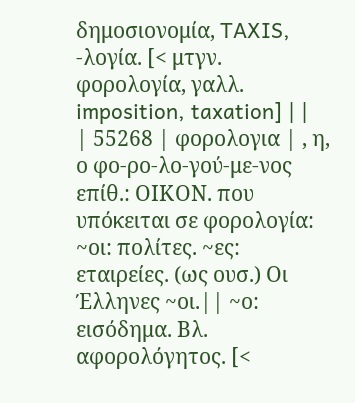δημοσιονομία, TAXIS, -λογία. [< μτγν. φορολογία, γαλλ. imposition, taxation] | |
| 55268 | φορολογια | , η, ο φο-ρο-λο-γού-με-νος επίθ.: ΟΙΚΟΝ. που υπόκειται σε φορολογία: ~οι: πολίτες. ~ες: εταιρείες. (ως ουσ.) Οι Έλληνες ~οι.|| ~ο: εισόδημα. Βλ. αφορολόγητος. [<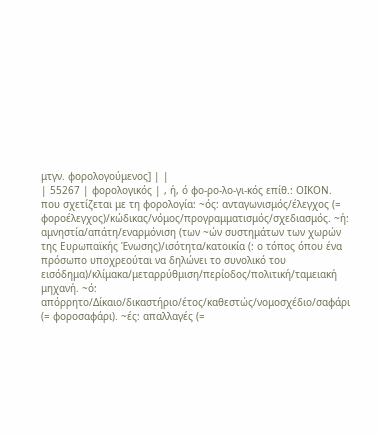μτγν. φορολογούμενος] | |
| 55267 | φορολογικός | , ή, ό φο-ρο-λο-γι-κός επίθ.: ΟΙΚΟΝ. που σχετίζεται με τη φορολογία: ~ός: ανταγωνισμός/έλεγχος (= φοροέλεγχος)/κώδικας/νόμος/προγραμματισμός/σχεδιασμός. ~ή: αμνηστία/απάτη/εναρμόνιση (των ~ών συστημάτων των χωρών της Ευρωπαϊκής Ένωσης)/ισότητα/κατοικία (: ο τόπος όπου ένα πρόσωπο υποχρεούται να δηλώνει το συνολικό του εισόδημα)/κλίμακα/μεταρρύθμιση/περίοδος/πολιτική/ταμειακή μηχανή. ~ό: απόρρητο/Δίκαιο/δικαστήριο/έτος/καθεστώς/νομοσχέδιο/σαφάρι (= φοροσαφάρι). ~ές: απαλλαγές (=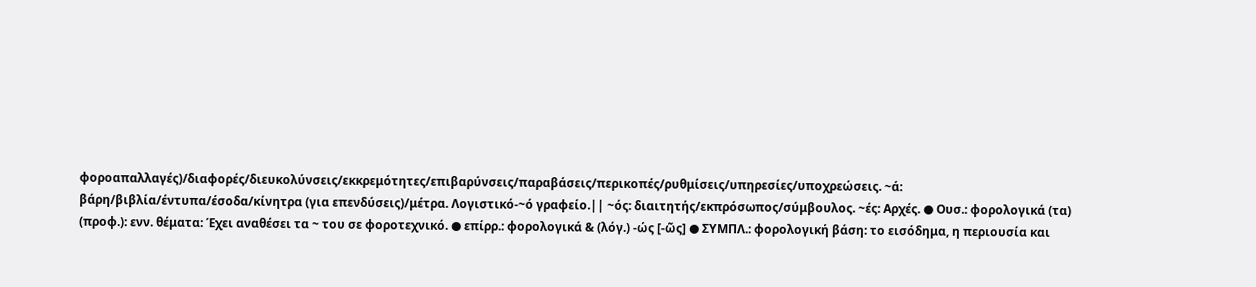φοροαπαλλαγές)/διαφορές/διευκολύνσεις/εκκρεμότητες/επιβαρύνσεις/παραβάσεις/περικοπές/ρυθμίσεις/υπηρεσίες/υποχρεώσεις. ~ά: βάρη/βιβλία/έντυπα/έσοδα/κίνητρα (για επενδύσεις)/μέτρα. Λογιστικό-~ό γραφείο.|| ~ός: διαιτητής/εκπρόσωπος/σύμβουλος. ~ές: Αρχές. ● Ουσ.: φορολογικά (τα) (προφ.): ενν. θέματα: Έχει αναθέσει τα ~ του σε φοροτεχνικό. ● επίρρ.: φορολογικά & (λόγ.) -ώς [-ῶς] ● ΣΥΜΠΛ.: φορολογική βάση: το εισόδημα, η περιουσία και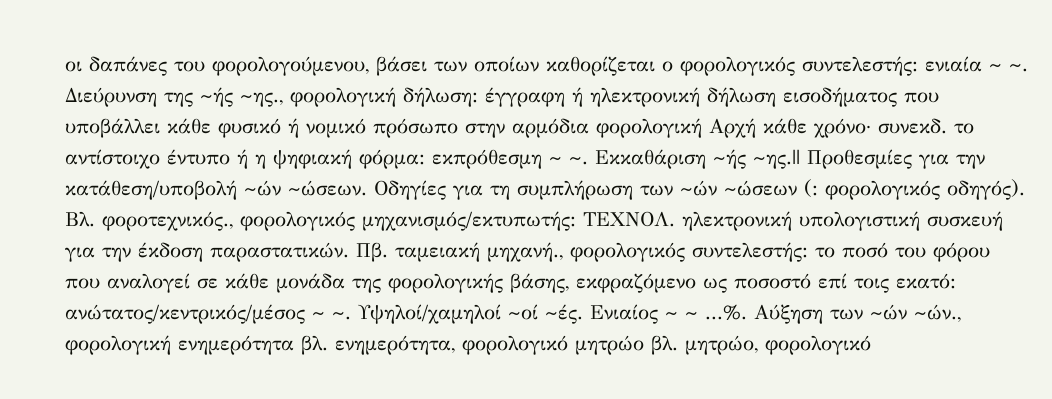οι δαπάνες του φορολογούμενου, βάσει των οποίων καθορίζεται ο φορολογικός συντελεστής: ενιαία ~ ~. Διεύρυνση της ~ής ~ης., φορολογική δήλωση: έγγραφη ή ηλεκτρονική δήλωση εισοδήματος που υποβάλλει κάθε φυσικό ή νομικό πρόσωπο στην αρμόδια φορολογική Αρχή κάθε χρόνο· συνεκδ. το αντίστοιχο έντυπο ή η ψηφιακή φόρμα: εκπρόθεσμη ~ ~. Εκκαθάριση ~ής ~ης.|| Προθεσμίες για την κατάθεση/υποβολή ~ών ~ώσεων. Οδηγίες για τη συμπλήρωση των ~ών ~ώσεων (: φορολογικός οδηγός). Βλ. φοροτεχνικός., φορολογικός μηχανισμός/εκτυπωτής: ΤΕΧΝΟΛ. ηλεκτρονική υπολογιστική συσκευή για την έκδοση παραστατικών. Πβ. ταμειακή μηχανή., φορολογικός συντελεστής: το ποσό του φόρου που αναλογεί σε κάθε μονάδα της φορολογικής βάσης, εκφραζόμενο ως ποσοστό επί τοις εκατό: ανώτατος/κεντρικός/μέσος ~ ~. Υψηλοί/χαμηλοί ~οί ~ές. Ενιαίος ~ ~ ...%. Αύξηση των ~ών ~ών., φορολογική ενημερότητα βλ. ενημερότητα, φορολογικό μητρώο βλ. μητρώο, φορολογικό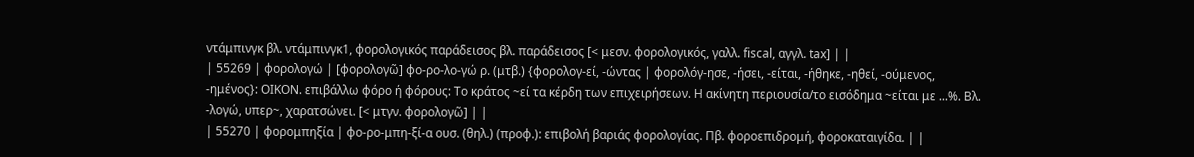ντάμπινγκ βλ. ντάμπινγκ1, φορολογικός παράδεισος βλ. παράδεισος [< μεσν. φορολογικός, γαλλ. fiscal, αγγλ. tax] | |
| 55269 | φορολογώ | [φορολογῶ] φο-ρο-λο-γώ ρ. (μτβ.) {φορολογ-εί, -ώντας | φορολόγ-ησε, -ήσει, -είται, -ήθηκε, -ηθεί, -ούμενος, -ημένος}: ΟΙΚΟΝ. επιβάλλω φόρο ή φόρους: Το κράτος ~εί τα κέρδη των επιχειρήσεων. Η ακίνητη περιουσία/το εισόδημα ~είται με ...%. Βλ. -λογώ, υπερ~, χαρατσώνει. [< μτγν. φορολογῶ] | |
| 55270 | φορομπηξία | φο-ρο-μπη-ξί-α ουσ. (θηλ.) (προφ.): επιβολή βαριάς φορολογίας. Πβ. φοροεπιδρομή, φοροκαταιγίδα. | |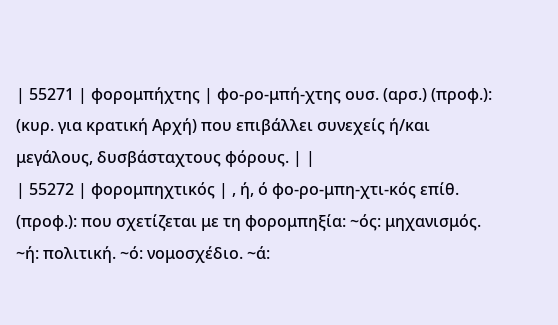| 55271 | φορομπήχτης | φο-ρο-μπή-χτης ουσ. (αρσ.) (προφ.): (κυρ. για κρατική Αρχή) που επιβάλλει συνεχείς ή/και μεγάλους, δυσβάσταχτους φόρους. | |
| 55272 | φορομπηχτικός | , ή, ό φο-ρο-μπη-χτι-κός επίθ. (προφ.): που σχετίζεται με τη φορομπηξία: ~ός: μηχανισμός. ~ή: πολιτική. ~ό: νομοσχέδιο. ~ά: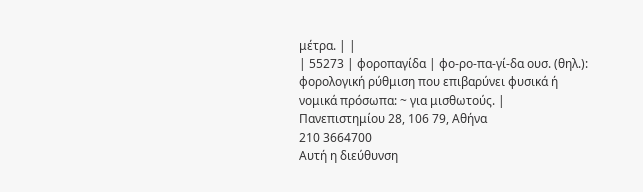μέτρα. | |
| 55273 | φοροπαγίδα | φο-ρο-πα-γί-δα ουσ. (θηλ.): φορολογική ρύθμιση που επιβαρύνει φυσικά ή νομικά πρόσωπα: ~ για μισθωτούς. |
Πανεπιστημίου 28, 106 79, Αθήνα
210 3664700
Αυτή η διεύθυνση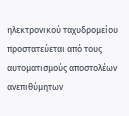ηλεκτρονικού ταχυδρομείου προστατεύεται από τους αυτοματισμούς αποστολέων ανεπιθύμητων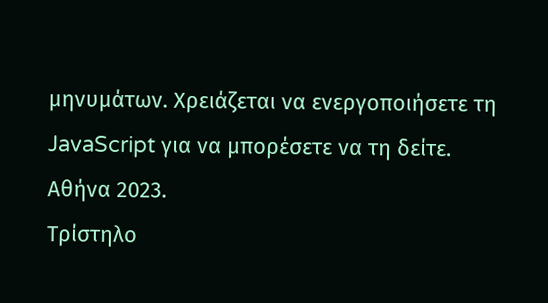μηνυμάτων. Χρειάζεται να ενεργοποιήσετε τη JavaScript για να μπορέσετε να τη δείτε.
Αθήνα 2023.
Τρίστηλο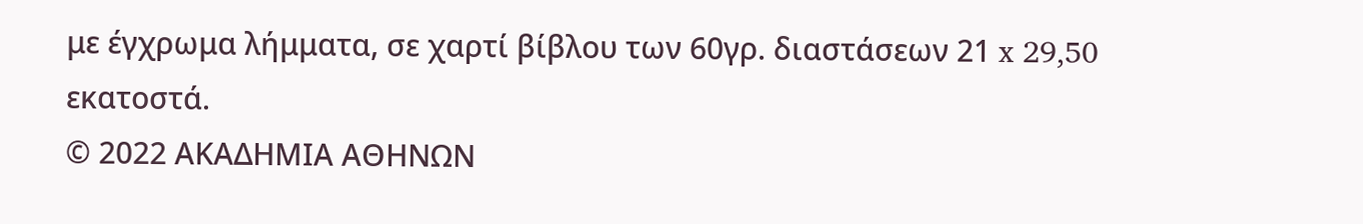με έγχρωμα λήμματα, σε χαρτί βίβλου των 60γρ. διαστάσεων 21 x 29,50 εκατοστά.
© 2022 ΑΚΑΔΗΜΙΑ ΑΘΗΝΩΝ